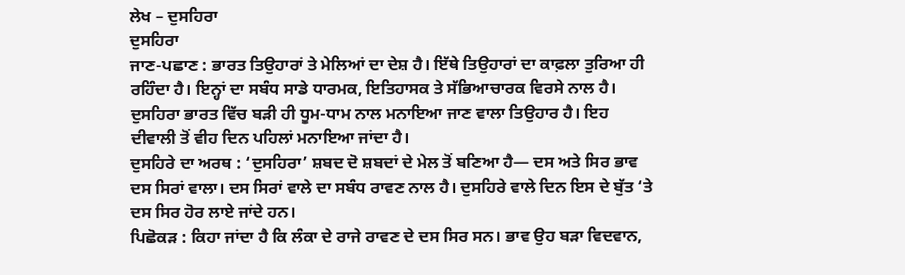ਲੇਖ – ਦੁਸਹਿਰਾ
ਦੁਸਹਿਰਾ
ਜਾਣ-ਪਛਾਣ : ਭਾਰਤ ਤਿਉਹਾਰਾਂ ਤੇ ਮੇਲਿਆਂ ਦਾ ਦੇਸ਼ ਹੈ। ਇੱਥੇ ਤਿਉਹਾਰਾਂ ਦਾ ਕਾਫ਼ਲਾ ਤੁਰਿਆ ਹੀ ਰਹਿੰਦਾ ਹੈ। ਇਨ੍ਹਾਂ ਦਾ ਸਬੰਧ ਸਾਡੇ ਧਾਰਮਕ, ਇਤਿਹਾਸਕ ਤੇ ਸੱਭਿਆਚਾਰਕ ਵਿਰਸੇ ਨਾਲ ਹੈ। ਦੁਸਹਿਰਾ ਭਾਰਤ ਵਿੱਚ ਬੜੀ ਹੀ ਧੂਮ-ਧਾਮ ਨਾਲ ਮਨਾਇਆ ਜਾਣ ਵਾਲਾ ਤਿਉਹਾਰ ਹੈ। ਇਹ ਦੀਵਾਲੀ ਤੋਂ ਵੀਹ ਦਿਨ ਪਹਿਲਾਂ ਮਨਾਇਆ ਜਾਂਦਾ ਹੈ।
ਦੁਸਹਿਰੇ ਦਾ ਅਰਥ : ‘ਦੁਸਹਿਰਾ’ ਸ਼ਬਦ ਦੋ ਸ਼ਬਦਾਂ ਦੇ ਮੇਲ ਤੋਂ ਬਣਿਆ ਹੈ— ਦਸ ਅਤੇ ਸਿਰ ਭਾਵ ਦਸ ਸਿਰਾਂ ਵਾਲਾ। ਦਸ ਸਿਰਾਂ ਵਾਲੇ ਦਾ ਸਬੰਧ ਰਾਵਣ ਨਾਲ ਹੈ। ਦੁਸਹਿਰੇ ਵਾਲੇ ਦਿਨ ਇਸ ਦੇ ਬੁੱਤ ‘ਤੇ ਦਸ ਸਿਰ ਹੋਰ ਲਾਏ ਜਾਂਦੇ ਹਨ।
ਪਿਛੋਕੜ : ਕਿਹਾ ਜਾਂਦਾ ਹੈ ਕਿ ਲੰਕਾ ਦੇ ਰਾਜੇ ਰਾਵਣ ਦੇ ਦਸ ਸਿਰ ਸਨ। ਭਾਵ ਉਹ ਬੜਾ ਵਿਦਵਾਨ,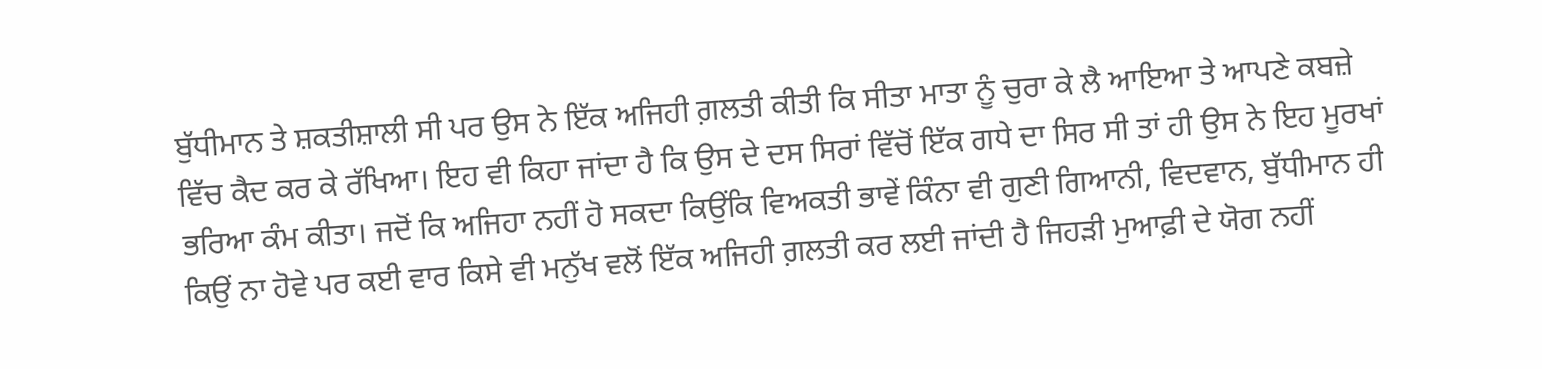ਬੁੱਧੀਮਾਨ ਤੇ ਸ਼ਕਤੀਸ਼ਾਲੀ ਸੀ ਪਰ ਉਸ ਨੇ ਇੱਕ ਅਜਿਹੀ ਗ਼ਲਤੀ ਕੀਤੀ ਕਿ ਸੀਤਾ ਮਾਤਾ ਨੂੰ ਚੁਰਾ ਕੇ ਲੈ ਆਇਆ ਤੇ ਆਪਣੇ ਕਬਜ਼ੇ ਵਿੱਚ ਕੈਦ ਕਰ ਕੇ ਰੱਖਿਆ। ਇਹ ਵੀ ਕਿਹਾ ਜਾਂਦਾ ਹੈ ਕਿ ਉਸ ਦੇ ਦਸ ਸਿਰਾਂ ਵਿੱਚੋਂ ਇੱਕ ਗਧੇ ਦਾ ਸਿਰ ਸੀ ਤਾਂ ਹੀ ਉਸ ਨੇ ਇਹ ਮੂਰਖਾਂ ਭਰਿਆ ਕੰਮ ਕੀਤਾ। ਜਦੋਂ ਕਿ ਅਜਿਹਾ ਨਹੀਂ ਹੋ ਸਕਦਾ ਕਿਉਂਕਿ ਵਿਅਕਤੀ ਭਾਵੇਂ ਕਿੰਨਾ ਵੀ ਗੁਣੀ ਗਿਆਨੀ, ਵਿਦਵਾਨ, ਬੁੱਧੀਮਾਨ ਹੀ ਕਿਉਂ ਨਾ ਹੋਵੇ ਪਰ ਕਈ ਵਾਰ ਕਿਸੇ ਵੀ ਮਨੁੱਖ ਵਲੋਂ ਇੱਕ ਅਜਿਹੀ ਗ਼ਲਤੀ ਕਰ ਲਈ ਜਾਂਦੀ ਹੈ ਜਿਹੜੀ ਮੁਆਫ਼ੀ ਦੇ ਯੋਗ ਨਹੀਂ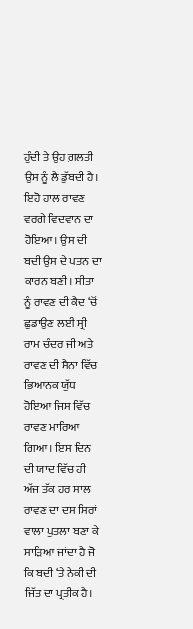ਹੁੰਦੀ ਤੇ ਉਹ ਗ਼ਲਤੀ ਉਸ ਨੂੰ ਲੈ ਡੁੱਬਦੀ ਹੈ। ਇਹੋ ਹਾਲ ਰਾਵਣ ਵਰਗੇ ਵਿਦਵਾਨ ਦਾ ਹੋਇਆ। ਉਸ ਦੀ ਬਦੀ ਉਸ ਦੇ ਪਤਨ ਦਾ ਕਾਰਨ ਬਣੀ। ਸੀਤਾ ਨੂੰ ਰਾਵਣ ਦੀ ਕੈਦ ‘ਚੋਂ ਛੁਡਾਉਣ ਲਈ ਸ੍ਰੀ ਰਾਮ ਚੰਦਰ ਜੀ ਅਤੇ ਰਾਵਣ ਦੀ ਸੈਨਾ ਵਿੱਚ ਭਿਆਨਕ ਯੁੱਧ ਹੋਇਆ ਜਿਸ ਵਿੱਚ ਰਾਵਣ ਮਾਰਿਆ ਗਿਆ। ਇਸ ਦਿਨ ਦੀ ਯਾਦ ਵਿੱਚ ਹੀ ਅੱਜ ਤੱਕ ਹਰ ਸਾਲ ਰਾਵਣ ਦਾ ਦਸ ਸਿਰਾਂ ਵਾਲਾ ਪੁਤਲਾ ਬਣਾ ਕੇ ਸਾੜਿਆ ਜਾਂਦਾ ਹੈ ਜੋ ਕਿ ਬਦੀ ‘ਤੇ ਨੇਕੀ ਦੀ ਜਿੱਤ ਦਾ ਪ੍ਰਤੀਕ ਹੈ।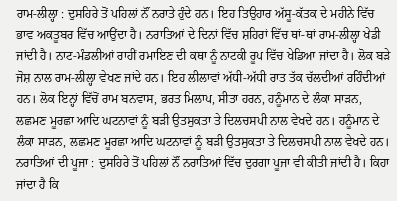ਰਾਮ-ਲੀਲ੍ਹਾ : ਦੁਸਹਿਰੇ ਤੋਂ ਪਹਿਲਾਂ ਨੌਂ ਨਰਾਤੇ ਹੁੰਦੇ ਹਨ। ਇਹ ਤਿਉਹਾਰ ਅੱਸੂ-ਕੱਤਕ ਦੇ ਮਹੀਨੇ ਵਿੱਚ ਭਾਵ ਅਕਤੂਬਰ ਵਿੱਚ ਆਉਂਦਾ ਹੈ। ਨਰਾਤਿਆਂ ਦੇ ਦਿਨਾਂ ਵਿੱਚ ਸ਼ਹਿਰਾਂ ਵਿੱਚ ਥਾਂ-ਥਾਂ ਰਾਮ-ਲੀਲ੍ਹਾ ਖੇਡੀ ਜਾਂਦੀ ਹੈ। ਨਾਟ-ਮੰਡਲੀਆਂ ਰਾਹੀਂ ਰਮਾਇਣ ਦੀ ਕਥਾ ਨੂੰ ਨਾਟਕੀ ਰੂਪ ਵਿੱਚ ਖੇਡਿਆ ਜਾਂਦਾ ਹੈ। ਲੋਕ ਬੜੇ ਜੋਸ਼ ਨਾਲ ਰਾਮ-ਲੀਲ੍ਹਾ ਵੇਖਣ ਜਾਂਦੇ ਹਨ। ਇਹ ਲੀਲਾਵਾਂ ਅੱਧੀ-ਅੱਧੀ ਰਾਤ ਤੱਕ ਚੱਲਦੀਆਂ ਰਹਿੰਦੀਆਂ ਹਨ। ਲੋਕ ਇਨ੍ਹਾਂ ਵਿੱਚੋਂ ਰਾਮ ਬਨਵਾਸ, ਭਰਤ ਮਿਲਾਪ, ਸੀਤਾ ਹਰਨ, ਹਨੂੰਮਾਨ ਦੇ ਲੰਕਾ ਸਾੜਨ, ਲਛਮਣ ਮੂਰਛਾ ਆਦਿ ਘਟਨਾਵਾਂ ਨੂੰ ਬੜੀ ਉਤਸੁਕਤਾ ਤੇ ਦਿਲਚਸਪੀ ਨਾਲ ਵੇਖਦੇ ਹਨ। ਹਨੂੰਮਾਨ ਦੇ ਲੰਕਾ ਸਾੜਨ, ਲਛਮਣ ਮੂਰਛਾ ਆਦਿ ਘਟਨਾਵਾਂ ਨੂੰ ਬੜੀ ਉਤਸੁਕਤਾ ਤੇ ਦਿਲਚਸਪੀ ਨਾਲ ਵੇਖਦੇ ਹਨ।
ਨਰਾਤਿਆਂ ਦੀ ਪੂਜਾ : ਦੁਸਹਿਰੇ ਤੋਂ ਪਹਿਲਾਂ ਨੌਂ ਨਰਾਤਿਆਂ ਵਿੱਚ ਦੁਰਗਾ ਪੂਜਾ ਵੀ ਕੀਤੀ ਜਾਂਦੀ ਹੈ। ਕਿਹਾ ਜਾਂਦਾ ਹੈ ਕਿ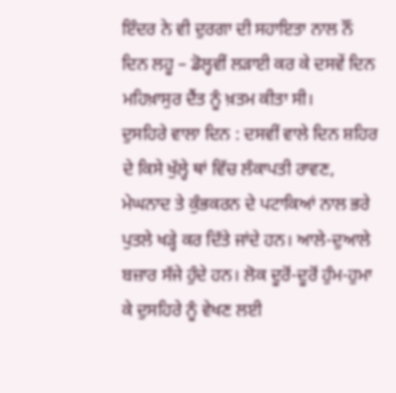ਇੰਦਰ ਨੇ ਵੀ ਦੁਰਗਾ ਦੀ ਸਹਾਇਤਾ ਨਾਲ ਨੌਂ ਦਿਨ ਲਹੂ – ਡੋਲ੍ਹਵੀਂ ਲੜਾਈ ਕਰ ਕੇ ਦਸਵੇਂ ਦਿਨ ਮਹਿਖ਼ਾਸੁਰ ਦੈਂਤ ਨੂੰ ਖ਼ਤਮ ਕੀਤਾ ਸੀ।
ਦੁਸਹਿਰੇ ਵਾਲਾ ਦਿਨ : ਦਸਵੀਂ ਵਾਲੇ ਦਿਨ ਸ਼ਹਿਰ ਦੇ ਕਿਸੇ ਖੁੱਲ੍ਹੇ ਥਾਂ ਵਿੱਚ ਲੰਕਾਪਤੀ ਰਾਵਣ, ਮੇਘਨਾਦ ਤੇ ਕੁੰਭਕਰਨ ਦੇ ਪਟਾਕਿਆਂ ਨਾਲ ਭਰੇ ਪੁਤਲੇ ਖੜ੍ਹੇ ਕਰ ਦਿੱਤੇ ਜਾਂਦੇ ਹਨ। ਆਲੇ-ਦੁਆਲੇ ਬਜ਼ਾਰ ਸੱਜੇ ਹੁੰਦੇ ਹਨ। ਲੋਕ ਦੂਰੋਂ-ਦੂਰੋਂ ਹੁੰਮ-ਹੁਮਾ ਕੇ ਦੁਸਹਿਰੇ ਨੂੰ ਵੇਖਣ ਲਈ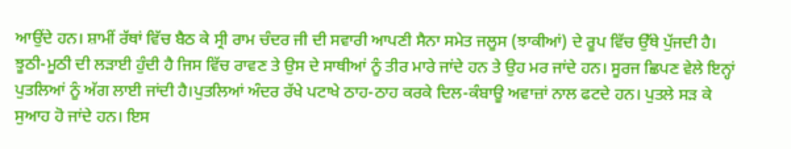ਆਉਂਦੇ ਹਨ। ਸ਼ਾਮੀਂ ਰੱਥਾਂ ਵਿੱਚ ਬੈਠ ਕੇ ਸ੍ਰੀ ਰਾਮ ਚੰਦਰ ਜੀ ਦੀ ਸਵਾਰੀ ਆਪਣੀ ਸੈਨਾ ਸਮੇਤ ਜਲੂਸ (ਝਾਕੀਆਂ) ਦੇ ਰੂਪ ਵਿੱਚ ਉੱਥੇ ਪੁੱਜਦੀ ਹੈ। ਝੂਠੀ-ਮੂਠੀ ਦੀ ਲੜਾਈ ਹੁੰਦੀ ਹੈ ਜਿਸ ਵਿੱਚ ਰਾਵਣ ਤੇ ਉਸ ਦੇ ਸਾਥੀਆਂ ਨੂੰ ਤੀਰ ਮਾਰੇ ਜਾਂਦੇ ਹਨ ਤੇ ਉਹ ਮਰ ਜਾਂਦੇ ਹਨ। ਸੂਰਜ ਛਿਪਣ ਵੇਲੇ ਇਨ੍ਹਾਂ ਪੁਤਲਿਆਂ ਨੂੰ ਅੱਗ ਲਾਈ ਜਾਂਦੀ ਹੈ।ਪੁਤਲਿਆਂ ਅੰਦਰ ਰੱਖੇ ਪਟਾਖੇ ਠਾਹ-ਠਾਹ ਕਰਕੇ ਦਿਲ-ਕੰਬਾਊ ਅਵਾਜ਼ਾਂ ਨਾਲ ਫਟਦੇ ਹਨ। ਪੁਤਲੇ ਸੜ ਕੇ ਸੁਆਹ ਹੋ ਜਾਂਦੇ ਹਨ। ਇਸ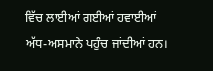ਵਿੱਚ ਲਾਈਆਂ ਗਈਆਂ ਹਵਾਈਆਂ ਅੱਧ-ਅਸਮਾਨੇ ਪਹੁੰਚ ਜਾਂਦੀਆਂ ਹਨ।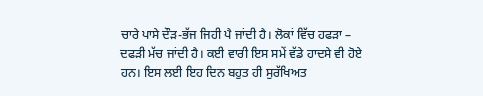ਚਾਰੇ ਪਾਸੇ ਦੌੜ-ਭੱਜ ਜਿਹੀ ਪੈ ਜਾਂਦੀ ਹੈ। ਲੋਕਾਂ ਵਿੱਚ ਹਫੜਾ – ਦਫੜੀ ਮੱਚ ਜਾਂਦੀ ਹੈ। ਕਈ ਵਾਰੀ ਇਸ ਸਮੇਂ ਵੱਡੇ ਹਾਦਸੇ ਵੀ ਹੋਏ ਹਨ। ਇਸ ਲਈ ਇਹ ਦਿਨ ਬਹੁਤ ਹੀ ਸੁਰੱਖਿਅਤ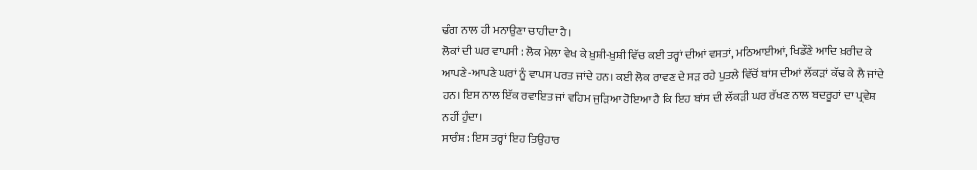ਢੰਗ ਨਾਲ ਹੀ ਮਨਾਉਣਾ ਚਾਹੀਦਾ ਹੈ।
ਲੋਕਾਂ ਦੀ ਘਰ ਵਾਪਸੀ : ਲੋਕ ਮੇਲਾ ਵੇਖ ਕੇ ਖ਼ੁਸ਼ੀ-ਖ਼ੁਸ਼ੀ ਵਿੱਚ ਕਈ ਤਰ੍ਹਾਂ ਦੀਆਂ ਵਸਤਾਂ, ਮਠਿਆਈਆਂ, ਖਿਡੌਣੇ ਆਦਿ ਖ਼ਰੀਦ ਕੇ ਆਪਣੇ-ਆਪਣੇ ਘਰਾਂ ਨੂੰ ਵਾਪਸ ਪਰਤ ਜਾਂਦੇ ਹਨ। ਕਈ ਲੋਕ ਰਾਵਣ ਦੇ ਸੜ ਰਹੇ ਪੁਤਲੇ ਵਿੱਚੋਂ ਬਾਂਸ ਦੀਆਂ ਲੱਕੜਾਂ ਕੱਢ ਕੇ ਲੈ ਜਾਂਦੇ ਹਨ। ਇਸ ਨਾਲ ਇੱਕ ਰਵਾਇਤ ਜਾਂ ਵਹਿਮ ਜੁੜਿਆ ਹੋਇਆ ਹੈ ਕਿ ਇਹ ਬਾਂਸ ਦੀ ਲੱਕੜੀ ਘਰ ਰੱਖਣ ਨਾਲ ਬਦਰੂਹਾਂ ਦਾ ਪ੍ਰਵੇਸ਼ ਨਹੀਂ ਹੁੰਦਾ।
ਸਾਰੰਸ਼ : ਇਸ ਤਰ੍ਹਾਂ ਇਹ ਤਿਉਹਾਰ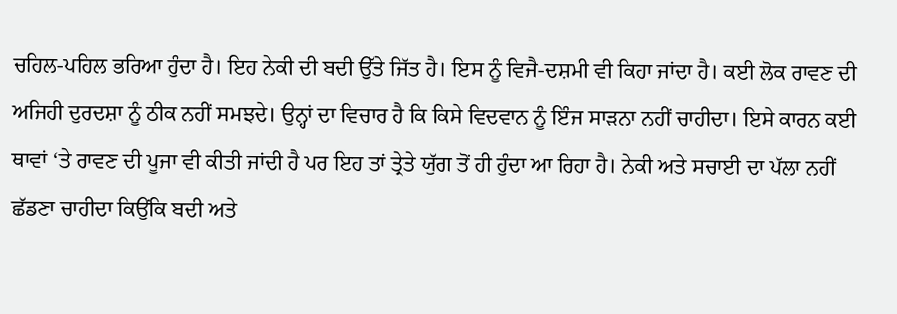ਚਹਿਲ-ਪਹਿਲ ਭਰਿਆ ਹੁੰਦਾ ਹੈ। ਇਹ ਨੇਕੀ ਦੀ ਬਦੀ ਉੱਤੇ ਜਿੱਤ ਹੈ। ਇਸ ਨੂੰ ਵਿਜੈ-ਦਸ਼ਮੀ ਵੀ ਕਿਹਾ ਜਾਂਦਾ ਹੈ। ਕਈ ਲੋਕ ਰਾਵਣ ਦੀ ਅਜਿਹੀ ਦੁਰਦਸ਼ਾ ਨੂੰ ਠੀਕ ਨਹੀਂ ਸਮਝਦੇ। ਉਨ੍ਹਾਂ ਦਾ ਵਿਚਾਰ ਹੈ ਕਿ ਕਿਸੇ ਵਿਦਵਾਨ ਨੂੰ ਇੰਜ ਸਾੜਨਾ ਨਹੀਂ ਚਾਹੀਦਾ। ਇਸੇ ਕਾਰਨ ਕਈ ਥਾਵਾਂ ‘ਤੇ ਰਾਵਣ ਦੀ ਪੂਜਾ ਵੀ ਕੀਤੀ ਜਾਂਦੀ ਹੈ ਪਰ ਇਹ ਤਾਂ ਤ੍ਰੇਤੇ ਯੁੱਗ ਤੋਂ ਹੀ ਹੁੰਦਾ ਆ ਰਿਹਾ ਹੈ। ਨੇਕੀ ਅਤੇ ਸਚਾਈ ਦਾ ਪੱਲਾ ਨਹੀਂ ਛੱਡਣਾ ਚਾਹੀਦਾ ਕਿਉਂਕਿ ਬਦੀ ਅਤੇ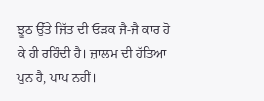ਝੂਠ ਉੱਤੇ ਜਿੱਤ ਦੀ ਓੜਕ ਜੈ-ਜੈ ਕਾਰ ਹੋ ਕੇ ਹੀ ਰਹਿੰਦੀ ਹੈ। ਜ਼ਾਲਮ ਦੀ ਹੱਤਿਆ ਪੁਨ ਹੈ, ਪਾਪ ਨਹੀਂ।